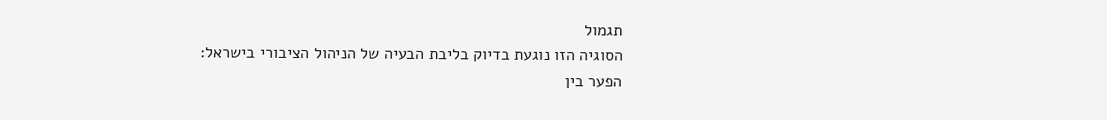תגמול
הסוגיה הזו נוגעת בדיוק בליבת הבעיה של הניהול הציבורי בישראל:
הפער בין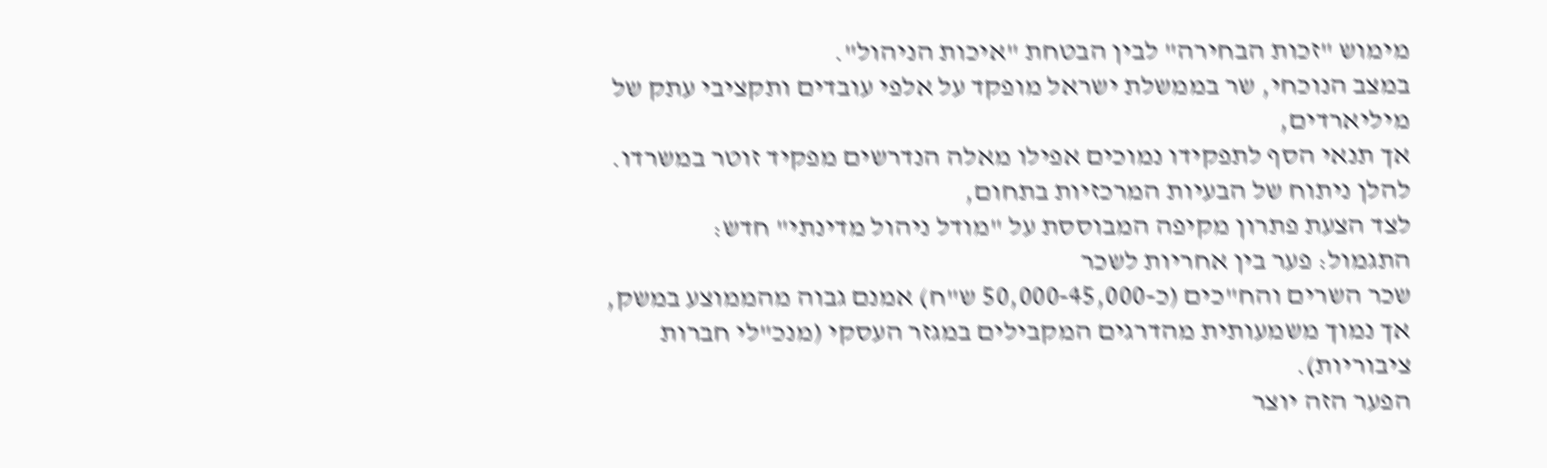מימוש "זכות הבחירה" לבין הבטחת "איכות הניהול".
במצב הנוכחי, שר בממשלת ישראל מופקד על אלפי עובדים ותקציבי עתק של מיליארדים,
אך תנאי הסף לתפקידו נמוכים אפילו מאלה הנדרשים מפקיד זוטר במשרדו.
להלן ניתוח של הבעיות המרכזיות בתחום,
לצד הצעת פתרון מקיפה המבוססת על "מודל ניהול מדינתי" חדש:
התגמול: פער בין אחריות לשכר
שכר השרים והח"כים (כ-50,000-45,000 ש"ח) אמנם גבוה מהממוצע במשק,
אך נמוך משמעותית מהדרגים המקבילים במגזר העסקי (מנכ"לי חברות ציבוריות).
הפער הזה יוצר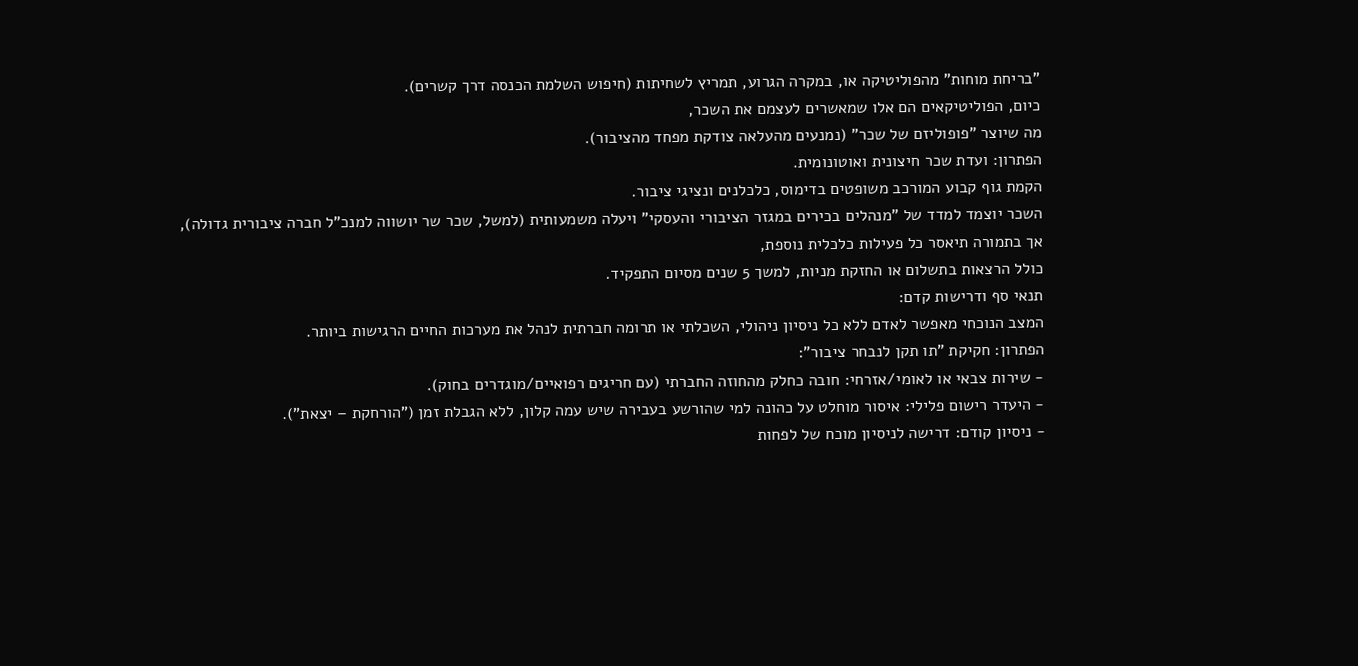"בריחת מוחות" מהפוליטיקה או, במקרה הגרוע, תמריץ לשחיתות (חיפוש השלמת הכנסה דרך קשרים).
כיום, הפוליטיקאים הם אלו שמאשרים לעצמם את השכר,
מה שיוצר "פופוליזם של שכר" (נמנעים מהעלאה צודקת מפחד מהציבור).
הפתרון: ועדת שכר חיצונית ואוטונומית.
הקמת גוף קבוע המורכב משופטים בדימוס, כלכלנים ונציגי ציבור.
השכר יוצמד למדד של "מנהלים בכירים במגזר הציבורי והעסקי" ויעלה משמעותית (למשל, שכר שר יושווה למנכ"ל חברה ציבורית גדולה),
אך בתמורה תיאסר כל פעילות כלכלית נוספת,
כולל הרצאות בתשלום או החזקת מניות, למשך 5 שנים מסיום התפקיד.
תנאי סף ודרישות קדם:
המצב הנוכחי מאפשר לאדם ללא כל ניסיון ניהולי, השכלתי או תרומה חברתית לנהל את מערכות החיים הרגישות ביותר.
הפתרון: חקיקת "תו תקן לנבחר ציבור":
- שירות צבאי או לאומי/אזרחי: חובה כחלק מהחוזה החברתי (עם חריגים רפואיים/מוגדרים בחוק).
- היעדר רישום פלילי: איסור מוחלט על כהונה למי שהורשע בעבירה שיש עמה קלון, ללא הגבלת זמן ("הורחקת – יצאת").
- ניסיון קודם: דרישה לניסיון מוכח של לפחות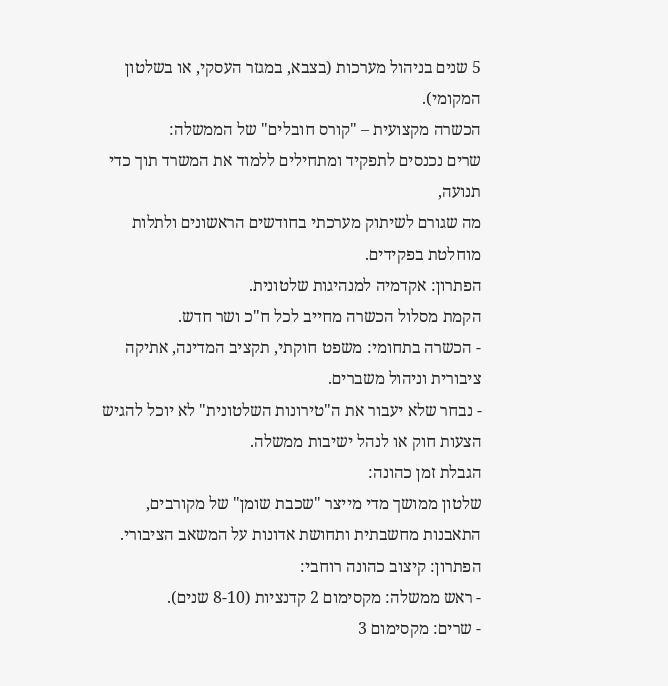5 שנים בניהול מערכות (בצבא, במגזר העסקי, או בשלטון המקומי).
הכשרה מקצועית – "קורס חובלים" של הממשלה:
שרים נכנסים לתפקיד ומתחילים ללמוד את המשרד תוך כדי תנועה,
מה שגורם לשיתוק מערכתי בחודשים הראשונים ולתלות מוחלטת בפקידים.
הפתרון: אקדמיה למנהיגות שלטונית.
הקמת מסלול הכשרה מחייב לכל ח"כ ושר חדש.
- הכשרה בתחומי: משפט חוקתי, תקציב המדינה, אתיקה ציבורית וניהול משברים.
- נבחר שלא יעבור את ה"טירונות השלטונית" לא יוכל להגיש הצעות חוק או לנהל ישיבות ממשלה.
הגבלת זמן כהונה:
שלטון ממושך מדי מייצר "שכבת שומן" של מקורבים,
התאבנות מחשבתית ותחושת אדונות על המשאב הציבורי.
הפתרון: קיצוב כהונה רוחבי:
- ראש ממשלה: מקסימום 2 קדנציות (8-10 שנים).
- שרים: מקסימום 3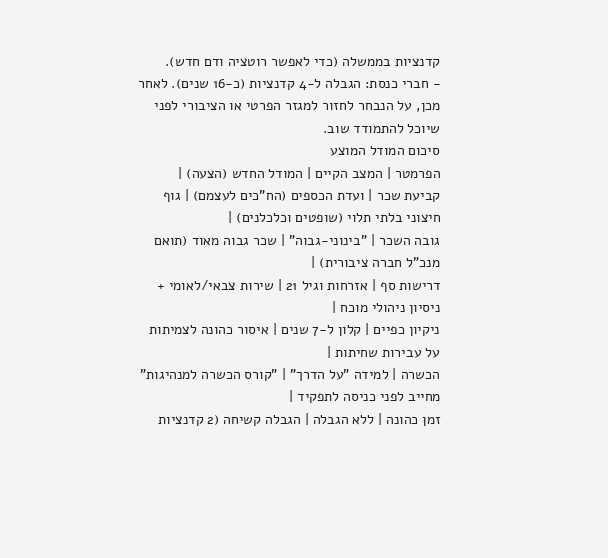קדנציות בממשלה (כדי לאפשר רוטציה ודם חדש).
- חברי כנסת: הגבלה ל-4 קדנציות (כ-16 שנים). לאחר מכן, על הנבחר לחזור למגזר הפרטי או הציבורי לפני שיוכל להתמודד שוב.
סיכום המודל המוצע
הפרמטר | המצב הקיים | המודל החדש (הצעה) |
קביעת שכר | ועדת הכספים (הח"כים לעצמם) | גוף חיצוני בלתי תלוי (שופטים וכלכלנים) |
גובה השכר | "בינוני-גבוה" | שכר גבוה מאוד (תואם מנכ"ל חברה ציבורית) |
דרישות סף | אזרחות וגיל 21 | שירות צבאי/לאומי + ניסיון ניהולי מוכח |
ניקיון כפיים | קלון ל-7 שנים | איסור כהונה לצמיתות על עבירות שחיתות |
הכשרה | למידה "על הדרך" | "קורס הכשרה למנהיגות" מחייב לפני כניסה לתפקיד |
זמן כהונה | ללא הגבלה | הגבלה קשיחה (2 קדנציות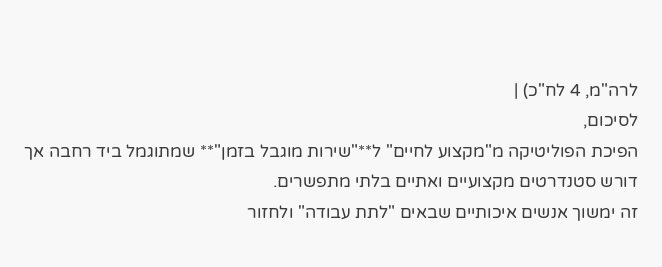לרה"מ, 4 לח"כ) |
לסיכום,
הפיכת הפוליטיקה מ"מקצוע לחיים" ל**"שירות מוגבל בזמן"** שמתוגמל ביד רחבה אך דורש סטנדרטים מקצועיים ואתיים בלתי מתפשרים.
זה ימשוך אנשים איכותיים שבאים "לתת עבודה" ולחזור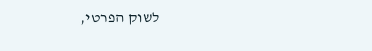לשוק הפרטי,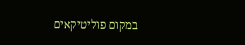במקום פוליטיקאים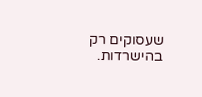שעסוקים רק בהישרדות.